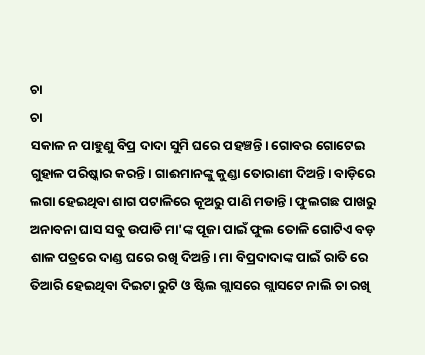ଚା
ଚା
ସକାଳ ନ ପାହୁଣୁ ବିପ୍ର ଦାଦା ସୁମି ଘରେ ପହଞ୍ଚନ୍ତି। ଗୋବର ଗୋଟେଇ ଗୁହାଳ ପରିଷ୍କାର କରନ୍ତି। ଗାଈମାନଙ୍କୁ କୁଣ୍ଡା ତୋରାଣୀ ଦିଅନ୍ତି। ବାଡ଼ିରେ ଲଗା ହେଇଥିବା ଶାଗ ପଟାଳିରେ କୂଅରୁ ପାଣି ମଡାନ୍ତି। ଫୁଲଗଛ ପାଖରୁ ଅନାବନା ଘାସ ସବୁ ଉପାଡି ମା'ଙ୍କ ପୂଜା ପାଇଁ ଫୁଲ ତୋଳି ଗୋଟିଏ ବଡ଼ ଶାଳ ପତ୍ରରେ ଦାଣ୍ଡ ଘରେ ରଖି ଦିଅନ୍ତି। ମା ବିପ୍ରଦାଦାଙ୍କ ପାଇଁ ରାତି ରେ ତିଆରି ହେଇଥିବା ଦିଇଟା ରୁଟି ଓ ଷ୍ଟିଲ ଗ୍ଲାସରେ ଗ୍ଲାସଟେ ନାଲି ଚା ରଖି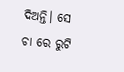ଦିଅନ୍ତି। ସେ ଚା ରେ ରୁଟି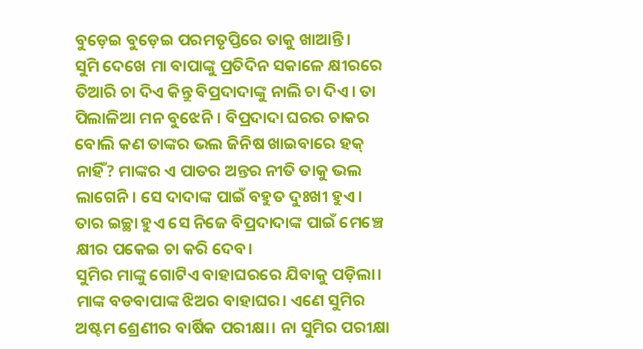ବୁଡ଼େଇ ବୁଡ଼େଇ ପରମତୃପ୍ତିରେ ତାକୁ ଖାଆନ୍ତି।
ସୁମି ଦେଖେ ମା ବାପାଙ୍କୁ ପ୍ରତିଦିନ ସକାଳେ କ୍ଷୀରରେ ତିଆରି ଚା ଦିଏ କିନ୍ତୁ ବିପ୍ରଦାଦାଙ୍କୁ ନାଲି ଚା ଦିଏ। ତା ପିଲାଳିଆ ମନ ବୁଝେନି। ବିପ୍ରଦାଦା ଘରର ଚାକର ବୋଲି କଣ ତାଙ୍କର ଭଲ ଜିନିଷ ଖାଇବାରେ ହକ୍ ନାହିଁ? ମାଙ୍କର ଏ ପାତର ଅନ୍ତର ନୀତି ତାକୁ ଭଲ ଲାଗେନି। ସେ ଦାଦାଙ୍କ ପାଇଁ ବହୁତ ଦୁଃଖୀ ହୁଏ। ତାର ଇଚ୍ଛା ହୁଏ ସେ ନିଜେ ବିପ୍ରଦାଦାଙ୍କ ପାଇଁ ମେଞ୍ଚେ କ୍ଷୀର ପକେଇ ଚା କରି ଦେବ।
ସୁମିର ମାଙ୍କୁ ଗୋଟିଏ ବାହାଘରରେ ଯିବାକୁ ପଡ଼ିଲା। ମାଙ୍କ ବଡବାପାଙ୍କ ଝିଅର ବାହାଘର। ଏଣେ ସୁମିର ଅଷ୍ଟମ ଶ୍ରେଣୀର ବାର୍ଷିକ ପରୀକ୍ଷା। ନା ସୁମିର ପରୀକ୍ଷା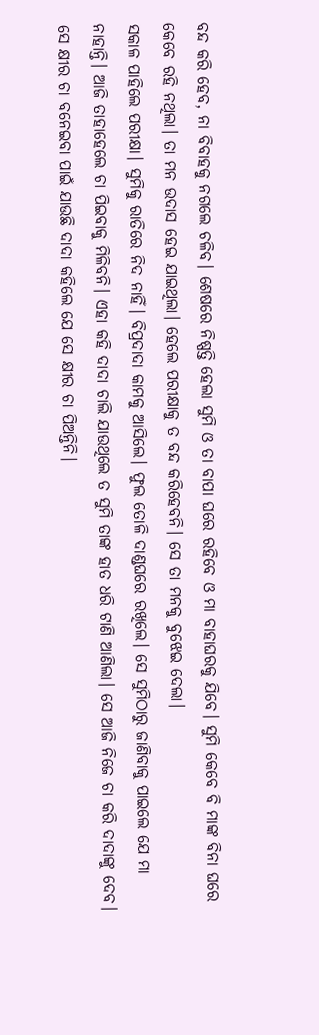ବନ୍ଦ କରି ହେବ, ନା ବିବାହକୁ ନଗଲେ ଚଳିବ। ଶେଷରେ ନିଷ୍ପତ୍ତି ହେଲା ସୁମି ଓ ତା ବାପା ଘରେ ରହିବେ ଓ ମା ବାହାଘରକୁ ଯିବେ। ସୁମି କେବେ ବି ମାଙ୍କ ବିନା ଘରେ କେବେ ରହି ନଥିଲା। ତା ମନ ଉଦାସ ହେଇ ଯାଇଥିଲା। ହେଲେ ପରୀକ୍ଷାକୁ ତ ବନ୍ଦ କରିହେବନି। ସେ ତା ମନକୁ ବୁଝେଇ ଦେଲା।
ସକାଳ ପାହିଲେ ପରୀକ୍ଷା। ସୁମିକୁ ରାତିରେ ନିଦ ନାହିଁ। ବିପ୍ରଦାଦା କାମକୁ ଆସିଲେ। ଫୁଲ ତୋଳି ଦାଣ୍ଡଘରେ ରଖିଲେ। ସେ ସୁମିଠାରୁ ଜାଣିବାକୁ ପାଇଲେ ଯେ ମା ନାହାନ୍ତି। ଆଜି ତାହାହେଲେ ଚା ପିଇବାକୁ ମିଳିବନି। ଏହା କହି ଦାଦା ଚାଲି ଯାଉଥିଲେ ତ ସୁମି ତାଙ୍କ ହାତ ଧରି ଟାଣି ଆଣିଲା। ସେ ଆଜି ନିଜେ ଚା କରି ଦାଦାଙ୍କୁ ଦେବ।
ସେ କ୍ଷୀର ଚା ବନେଇବା ପାଇଁ ଯାଉଛି ଦାଦା କହିଲେ ଯେ ସେ କ୍ଷୀର ଚା ପିଅନ୍ତିନି।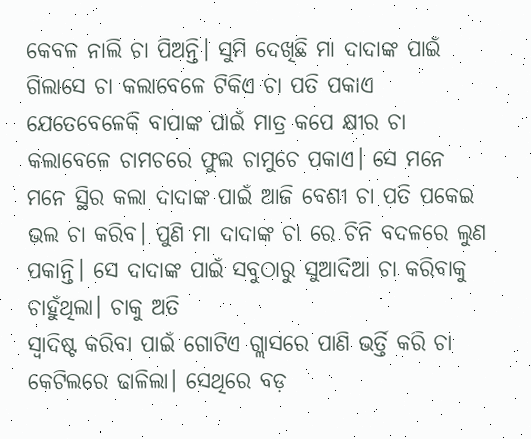କେବଳ ନାଲି ଚା ପିଅନ୍ତି। ସୁମି ଦେଖିଛି ମା ଦାଦାଙ୍କ ପାଇଁ ଗିଲାସେ ଚା କଲାବେଳେ ଟିକିଏ ଚା ପତି ପକାଏ ଯେତେବେଳେକି ବାପାଙ୍କ ପାଇଁ ମାତ୍ର କପେ କ୍ଷୀର ଚା କଲାବେଳେ ଚାମଚରେ ଫୁଲ ଚାମୁଚେ ପକାଏ। ସେ ମନେ ମନେ ସ୍ଥିର କଲା ଦାଦାଙ୍କ ପାଇଁ ଆଜି ବେଶୀ ଚା ପତି ପକେଇ ଭଲ ଚା କରିବ। ପୁଣି ମା ଦାଦାଙ୍କ ଚା ରେ ଚିନି ବଦଳରେ ଲୁଣ ପକାନ୍ତି। ସେ ଦାଦାଙ୍କ ପାଇଁ ସବୁଠାରୁ ସୁଆଦିଆ ଚା କରିବାକୁ ଚାହୁଁଥିଲା। ଚାକୁ ଅତି
ସ୍ୱାଦିଷ୍ଟ କରିବା ପାଇଁ ଗୋଟିଏ ଗ୍ଲାସରେ ପାଣି ଭର୍ତ୍ତି କରି ଚା କେଟିଲରେ ଢାଳିଲା। ସେଥିରେ ବଡ଼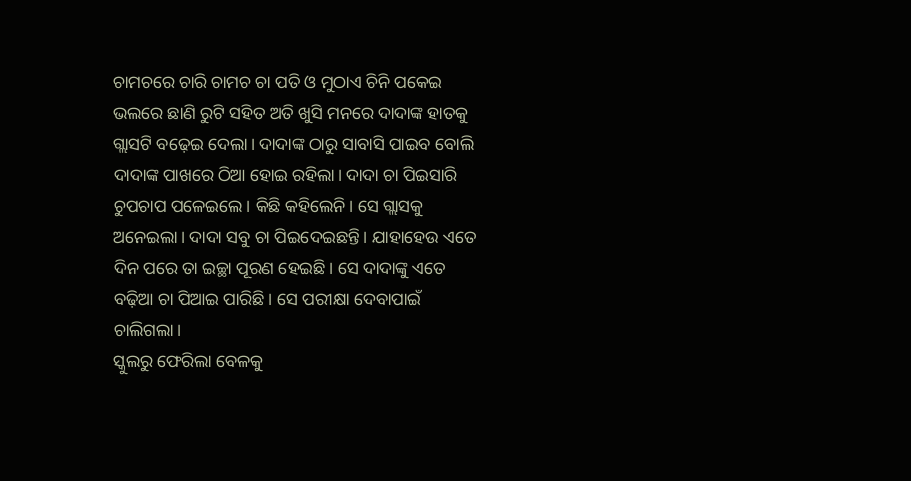ଚାମଚରେ ଚାରି ଚାମଚ ଚା ପତି ଓ ମୁଠାଏ ଚିନି ପକେଇ ଭଲରେ ଛାଣି ରୁଟି ସହିତ ଅତି ଖୁସି ମନରେ ଦାଦାଙ୍କ ହାତକୁ ଗ୍ଲାସଟି ବଢ଼େଇ ଦେଲା। ଦାଦାଙ୍କ ଠାରୁ ସାବାସି ପାଇବ ବୋଲି ଦାଦାଙ୍କ ପାଖରେ ଠିଆ ହୋଇ ରହିଲା। ଦାଦା ଚା ପିଇସାରି ଚୁପଚାପ ପଳେଇଲେ। କିଛି କହିଲେନି। ସେ ଗ୍ଲାସକୁ ଅନେଇଲା। ଦାଦା ସବୁ ଚା ପିଇଦେଇଛନ୍ତି। ଯାହାହେଉ ଏତେ ଦିନ ପରେ ତା ଇଚ୍ଛା ପୂରଣ ହେଇଛି। ସେ ଦାଦାଙ୍କୁ ଏତେ ବଢ଼ିଆ ଚା ପିଆଇ ପାରିଛି। ସେ ପରୀକ୍ଷା ଦେବାପାଇଁ ଚାଲିଗଲା।
ସ୍କୁଲରୁ ଫେରିଲା ବେଳକୁ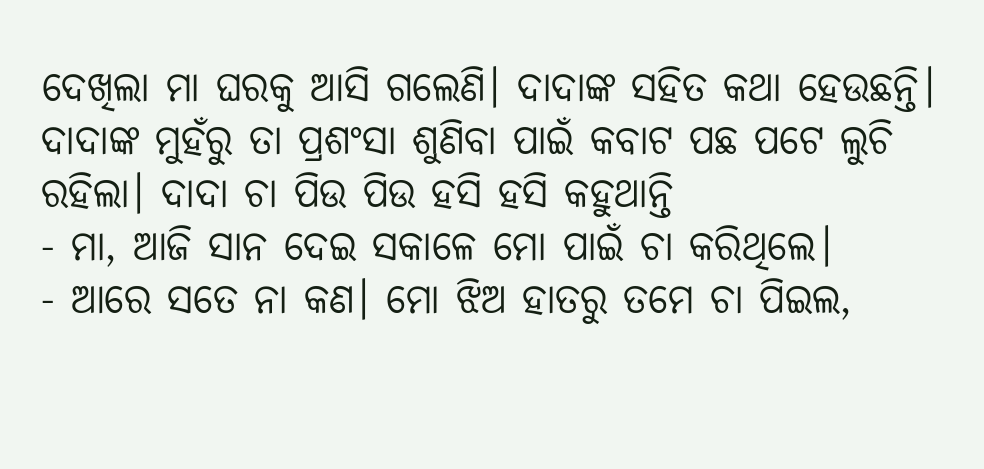ଦେଖିଲା ମା ଘରକୁ ଆସି ଗଲେଣି। ଦାଦାଙ୍କ ସହିତ କଥା ହେଉଛନ୍ତି। ଦାଦାଙ୍କ ମୁହଁରୁ ତା ପ୍ରଶଂସା ଶୁଣିବା ପାଇଁ କବାଟ ପଛ ପଟେ ଲୁଚି ରହିଲା। ଦାଦା ଚା ପିଉ ପିଉ ହସି ହସି କହୁଥାନ୍ତି
- ମା, ଆଜି ସାନ ଦେଇ ସକାଳେ ମୋ ପାଇଁ ଚା କରିଥିଲେ।
- ଆରେ ସତେ ନା କଣ। ମୋ ଝିଅ ହାତରୁ ତମେ ଚା ପିଇଲ,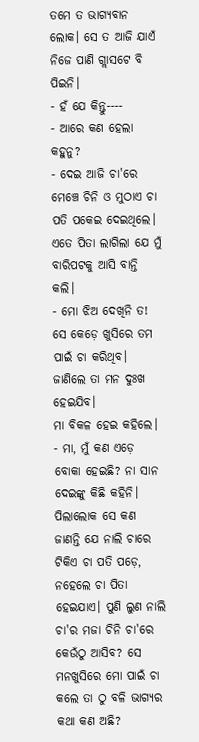ତମେ ତ ଭାଗ୍ୟବାନ ଲୋକ। ସେ ତ ଆଜି ଯାଏଁ ନିଜେ ପାଣି ଗ୍ଲାସଟେ ବି ପିଇନି।
- ହଁ ଯେ କିନ୍ତୁ----
- ଆରେ କଣ ହେଲା କହୁନୁ?
- ଦେଇ ଆଜି ଚା'ରେ ମେଞ୍ଚେ ଚିନି ଓ ମୁଠାଏ ଚା ପତି ପକେଇ ଦେଇଥିଲେ। ଏତେ ପିତା ଲାଗିଲା ଯେ ମୁଁ ବାରିପଟକୁ ଆସି ବାନ୍ତି କଲି।
- ମୋ ଝିଅ ଦେଖିନି ତ! ସେ କେଡ଼େ ଖୁସିରେ ତମ ପାଇଁ ଚା କରିଥିବ। ଜାଣିଲେ ତା ମନ ଦୁଃଖ ହେଇଯିବ।
ମା ବିକଳ ହେଇ କହିଲେ।
- ମା, ମୁଁ କଣ ଏଡ଼େ ବୋକା ହେଇଛି? ନା ସାନ ଦେଇଙ୍କୁ କିଛି କହିନି। ପିଲାଲୋକ ସେ କଣ ଜାଣନ୍ତି ଯେ ନାଲି ଚାରେ ଟିକିଏ ଚା ପତି ପଡ଼େ, ନହେଲେ ଚା ପିତା ହେଇଯାଏ। ପୁଣି ଲୁଣ ନାଲି ଚା'ର ମଜା ଚିନି ଚା'ରେ କେଉଁଠୁ ଆସିବ? ସେ ମନଖୁସିରେ ମୋ ପାଇଁ ଚା କଲେ ତା ଠୁ ବଳି ଭାଗ୍ୟର କଥା କଣ ଅଛି?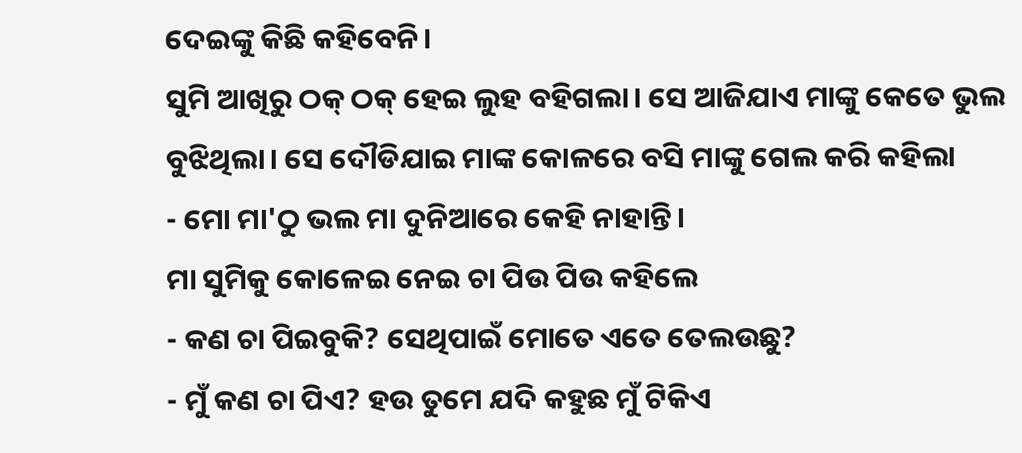ଦେଇଙ୍କୁ କିଛି କହିବେନି।
ସୁମି ଆଖିରୁ ଠକ୍ ଠକ୍ ହେଇ ଲୁହ ବହିଗଲା। ସେ ଆଜିଯାଏ ମାଙ୍କୁ କେତେ ଭୁଲ ବୁଝିଥିଲା। ସେ ଦୌଡିଯାଇ ମାଙ୍କ କୋଳରେ ବସି ମାଙ୍କୁ ଗେଲ କରି କହିଲା
- ମୋ ମା'ଠୁ ଭଲ ମା ଦୁନିଆରେ କେହି ନାହାନ୍ତି।
ମା ସୁମିକୁ କୋଳେଇ ନେଇ ଚା ପିଉ ପିଉ କହିଲେ
- କଣ ଚା ପିଇବୁକି? ସେଥିପାଇଁ ମୋତେ ଏତେ ତେଲଉଛୁ?
- ମୁଁ କଣ ଚା ପିଏ? ହଉ ତୁମେ ଯଦି କହୁଛ ମୁଁ ଟିକିଏ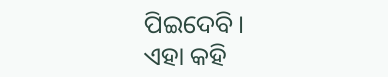ପିଇଦେବି।
ଏହା କହି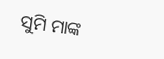ସୁମି ମାଙ୍କ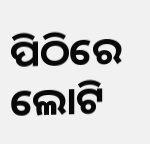ପିଠିରେ ଲୋଟି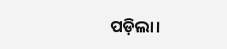ପଡ଼ିଲା।